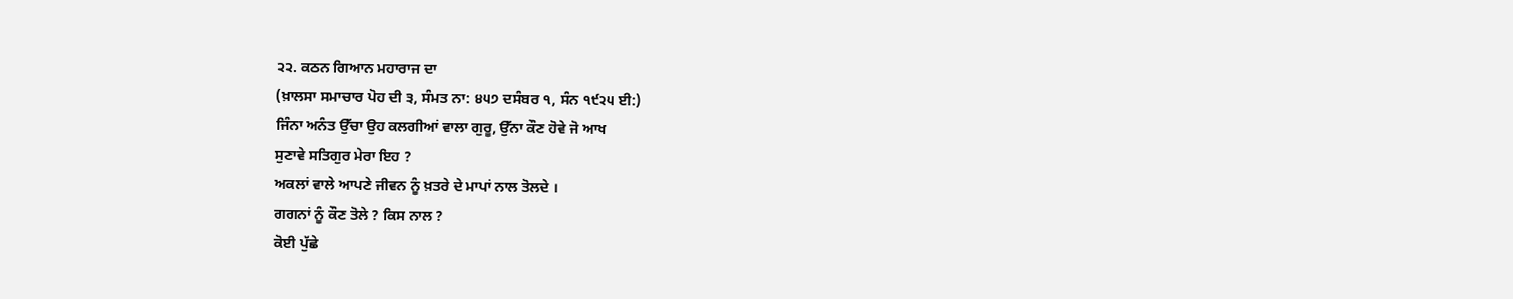੨੨. ਕਠਨ ਗਿਆਨ ਮਹਾਰਾਜ ਦਾ
(ਖ਼ਾਲਸਾ ਸਮਾਚਾਰ ਪੋਹ ਦੀ ੩, ਸੰਮਤ ਨਾ: ੪੫੭ ਦਸੰਬਰ ੧, ਸੰਨ ੧੯੨੫ ਈ:)
ਜਿੰਨਾ ਅਨੰਤ ਉੱਚਾ ਉਹ ਕਲਗੀਆਂ ਵਾਲਾ ਗੁਰੂ, ਉੱਨਾ ਕੌਣ ਹੋਵੇ ਜੋ ਆਖ
ਸੁਣਾਵੇ ਸਤਿਗੁਰ ਮੇਰਾ ਇਹ ?
ਅਕਲਾਂ ਵਾਲੇ ਆਪਣੇ ਜੀਵਨ ਨੂੰ ਖ਼ਤਰੇ ਦੇ ਮਾਪਾਂ ਨਾਲ ਤੋਲਦੇ ।
ਗਗਨਾਂ ਨੂੰ ਕੌਣ ਤੋਲੇ ? ਕਿਸ ਨਾਲ ?
ਕੋਈ ਪੁੱਛੇ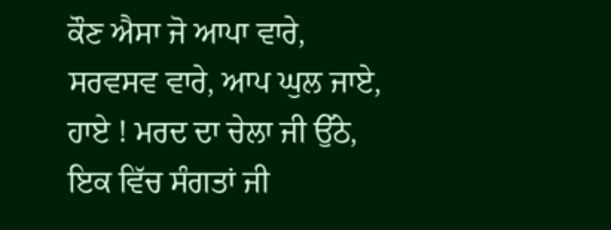ਕੌਣ ਐਸਾ ਜੋ ਆਪਾ ਵਾਰੇ,
ਸਰਵਸਵ ਵਾਰੇ, ਆਪ ਘੁਲ ਜਾਏ,
ਹਾਏ ! ਮਰਦ ਦਾ ਚੇਲਾ ਜੀ ਉੱਠੇ,
ਇਕ ਵਿੱਚ ਸੰਗਤਾਂ ਜੀ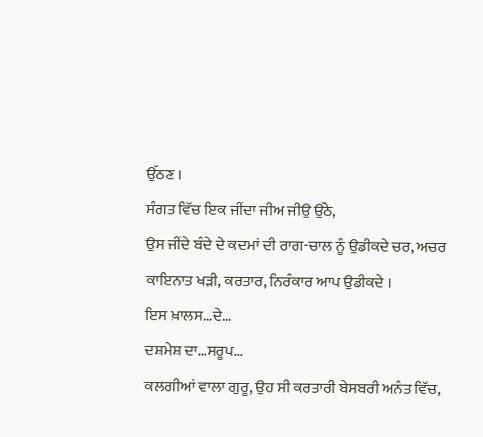ਉੱਠਣ ।
ਸੰਗਤ ਵਿੱਚ ਇਕ ਜੀਂਦਾ ਜੀਅ ਜੀਉ ਉੱਠੇ,
ਉਸ ਜੀਂਦੇ ਬੰਦੇ ਦੇ ਕਦਮਾਂ ਦੀ ਰਾਗ-ਚਾਲ ਨੂੰ ਉਡੀਕਦੇ ਚਰ, ਅਚਰ
ਕਾਇਨਾਤ ਖੜੀ, ਕਰਤਾਰ, ਨਿਰੰਕਾਰ ਆਪ ਉਡੀਕਦੇ ।
ਇਸ ਖ਼ਾਲਸ…ਦੇ…
ਦਸ਼ਮੇਸ਼ ਦਾ…ਸਰੂਪ…
ਕਲਗੀਆਂ ਵਾਲਾ ਗੁਰੂ, ਉਹ ਸੀ ਕਰਤਾਰੀ ਬੇਸਬਰੀ ਅਨੰਤ ਵਿੱਚ,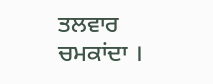ਤਲਵਾਰ ਚਮਕਾਂਦਾ ।